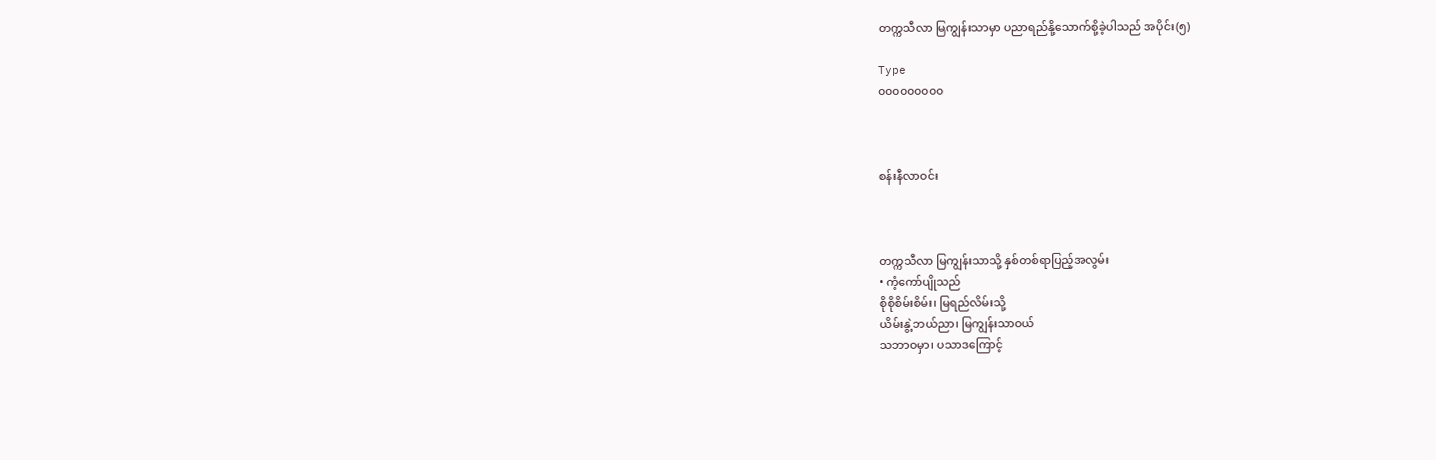တက္ကသီလာ မြကျွန်းသာမှာ ပညာရည်နို့သောက်စို့ခဲ့ပါသည် အပိုင်း(၅)

Type
၀၀၀၀၀၀၀၀၀



စန်းနီလာဝင်း



တက္ကသီလာ မြကျွန်းသာသို့ နှစ်တစ်ရာပြည့်အလွမ်း
• ကံ့ကော်ပျိုသည်
စိုစိုစိမ်းစိမ်း၊ မြရည်လိမ်းသို့
ယိမ်းနွဲ့ဘယ်ညာ၊ မြကျွန်းသာဝယ်
သဘာဝမှာ၊ ပသာဒကြောင့်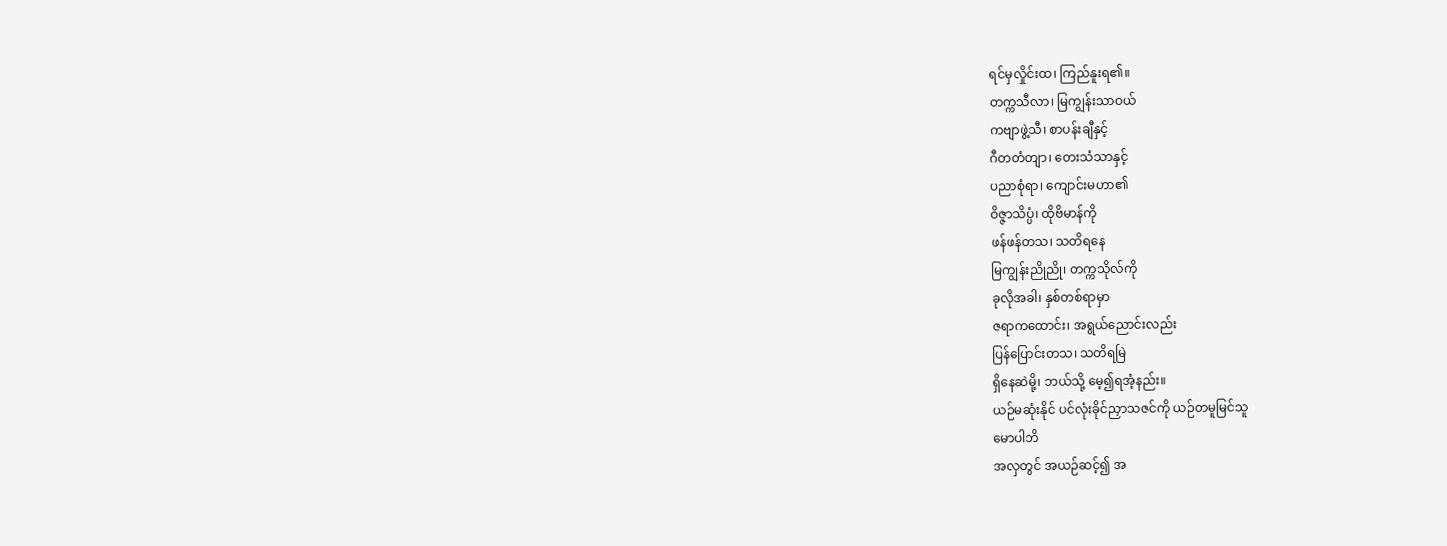ရင်မှလှိုင်းထ၊ ကြည်နူးရ၏။
တက္ကသီလာ၊ မြကျွန်းသာဝယ်
ကဗျာဖွဲ့သီ၊ စာပန်းချီနှင့်
ဂီတတံတျာ၊ တေးသံသာနှင့်
ပညာစုံရာ၊ ကျောင်းမဟာ၏
ဝိဇ္ဇာသိပ္ပံ၊ ထိုဗိမာန်ကို
ဖန်ဖန်တသ၊ သတိရနေ
မြကျွန်းညိုညို၊ တက္ကသိုလ်ကို
ခုလိုအခါ၊ နှစ်တစ်ရာမှာ
ဇရာကထောင်း၊ အရွယ်ညောင်းလည်း
ပြန်ပြောင်းတသ၊ သတိရမြဲ
ရှိနေဆဲမို့၊ ဘယ်သို့ မေ့၍ရအံ့နည်း။
ယဉ်မဆုံးနိုင် ပင်လုံးခိုင်ညှာသဇင်ကို ယဉ်တမူမြင်သူ
မောပါဘိ
အလှတွင် အယဉ်ဆင့်၍ အ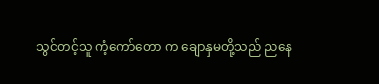သွင်တင့်သူ ကံ့ကော်တော က ချောနှမတို့သည် ညနေ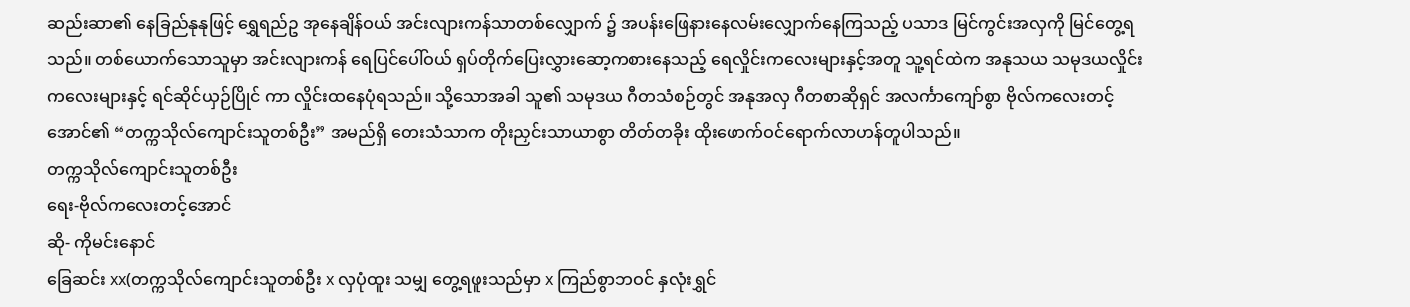ဆည်းဆာ၏ နေခြည်နုနုဖြင့် ရွှေရည်ဥ အုနေချိန်ဝယ် အင်းလျားကန်သာတစ်လျှောက် ၌ အပန်းဖြေနားနေလမ်းလျှောက်နေကြသည့် ပသာဒ မြင်ကွင်းအလှကို မြင်တွေ့ရသည်။ တစ်ယောက်သောသူမှာ အင်းလျားကန် ရေပြင်ပေါ်ဝယ် ရှပ်တိုက်ပြေးလွှားဆော့ကစားနေသည့် ရေလှိုင်းကလေးများနှင့်အတူ သူ့ရင်ထဲက အနုသယ သမုဒယလှိုင်းကလေးများနှင့် ရင်ဆိုင်ယှဉ်ပြိုင် ကာ လှိုင်းထနေပုံရသည်။ သို့သောအခါ သူ၏ သမုဒယ ဂီတသံစဉ်တွင် အနုအလှ ဂီတစာဆိုရှင် အလင်္ကာကျော်စွာ ဗိုလ်ကလေးတင့်အောင်၏ “တက္ကသိုလ်ကျောင်းသူတစ်ဦး” အမည်ရှိ တေးသံသာက တိုးညှင်းသာယာစွာ တိတ်တခိုး ထိုးဖောက်ဝင်ရောက်လာဟန်တူပါသည်။
တက္ကသိုလ်ကျောင်းသူတစ်ဦး
ရေး-ဗိုလ်ကလေးတင့်အောင်
ဆို- ကိုမင်းနောင်
ခြေဆင်း xx(တက္ကသိုလ်ကျောင်းသူတစ်ဦး x လှပုံထူး သမျှ တွေ့ရဖူးသည်မှာ x ကြည်စွာဘဝင် နှလုံးရွှင်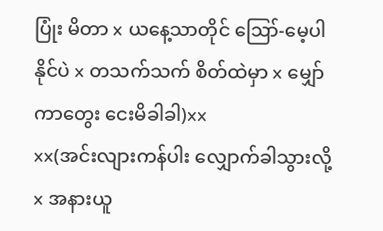ပြုံး မိတာ x ယနေ့သာတိုင် ဪ-မေ့ပါနိုင်ပဲ x တသက်သက် စိတ်ထဲမှာ x မျှော်ကာတွေး ငေးမိခါခါ)xx
xx(အင်းလျားကန်ပါး လျှောက်ခါသွားလို့ x အနားယူ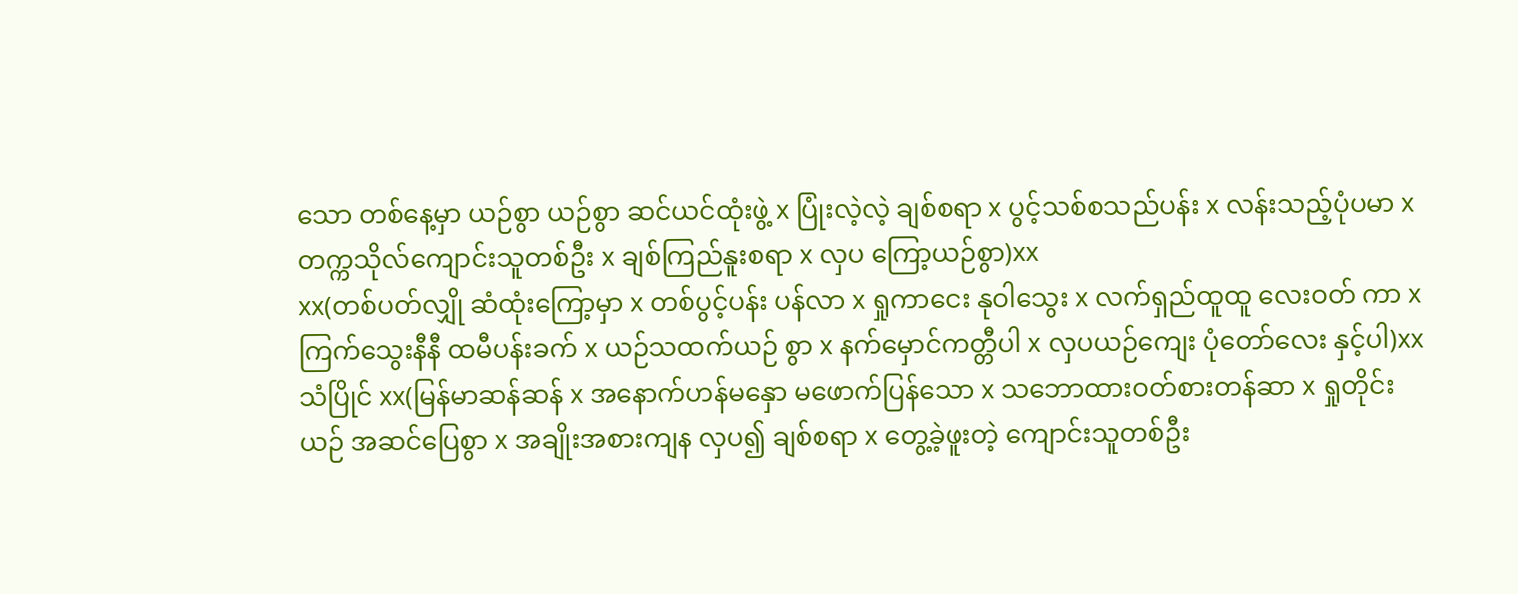သော တစ်နေ့မှာ ယဉ်စွာ ယဉ်စွာ ဆင်ယင်ထုံးဖွဲ့ x ပြုံးလဲ့လဲ့ ချစ်စရာ x ပွင့်သစ်စသည်ပန်း x လန်းသည့်ပုံပမာ x တက္ကသိုလ်ကျောင်းသူတစ်ဦး x ချစ်ကြည်နူးစရာ x လှပ ကြော့ယဉ်စွာ)xx
xx(တစ်ပတ်လျှို ဆံထုံးကြော့မှာ x တစ်ပွင့်ပန်း ပန်လာ x ရှုကာငေး နုဝါသွေး x လက်ရှည်ထူထူ လေးဝတ် ကာ x ကြက်သွေးနီနီ ထမီပန်းခက် x ယဉ်သထက်ယဉ် စွာ x နက်မှောင်ကတ္တီပါ x လှပယဉ်ကျေး ပုံတော်လေး နှင့်ပါ)xx
သံပြိုင် xx(မြန်မာဆန်ဆန် x အနောက်ဟန်မနှော မဖောက်ပြန်သော x သဘောထားဝတ်စားတန်ဆာ x ရှုတိုင်းယဉ် အဆင်ပြေစွာ x အချိုးအစားကျန လှပ၍ ချစ်စရာ x တွေ့ခဲ့ဖူးတဲ့ ကျောင်းသူတစ်ဦး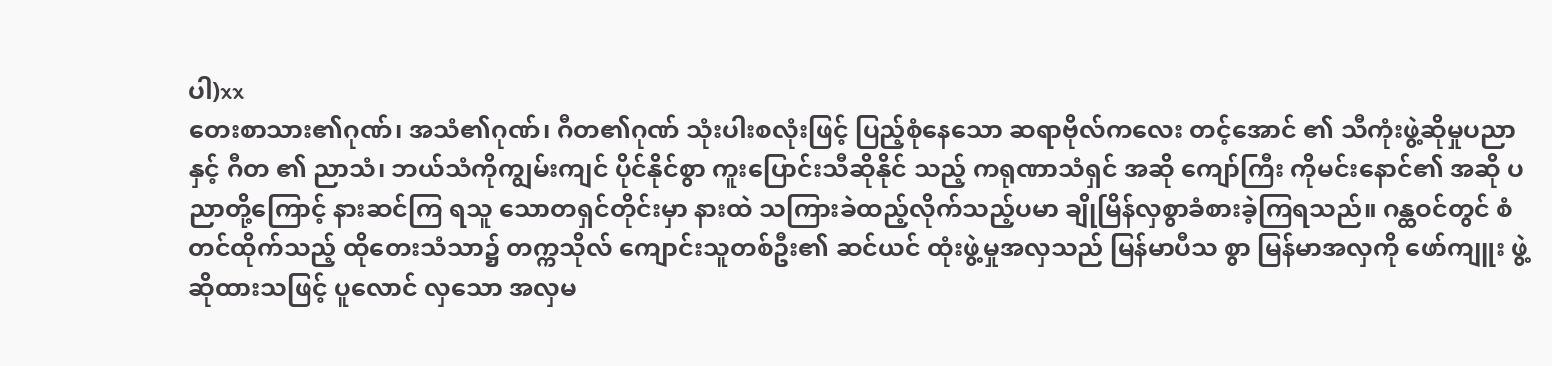ပါ)xx
တေးစာသား၏ဂုဏ်၊ အသံ၏ဂုဏ်၊ ဂီတ၏ဂုဏ် သုံးပါးစလုံးဖြင့် ပြည့်စုံနေသော ဆရာဗိုလ်ကလေး တင့်အောင် ၏ သီကုံးဖွဲ့ဆိုမှုပညာနှင့် ဂီတ ၏ ညာသံ၊ ဘယ်သံကိုကျွမ်းကျင် ပိုင်နိုင်စွာ ကူးပြောင်းသီဆိုနိုင် သည့် ကရုဏာသံရှင် အဆို ကျော်ကြီး ကိုမင်းနောင်၏ အဆို ပညာတို့ကြောင့် နားဆင်ကြ ရသူ သောတရှင်တိုင်းမှာ နားထဲ သကြားခဲထည့်လိုက်သည့်ပမာ ချိုမြိန်လှစွာခံစားခဲ့ကြရသည်။ ဂန္ထဝင်တွင် စံတင်ထိုက်သည့် ထိုတေးသံသာ၌ တက္ကသိုလ် ကျောင်းသူတစ်ဦး၏ ဆင်ယင် ထုံးဖွဲ့မှုအလှသည် မြန်မာပီသ စွာ မြန်မာအလှကို ဖော်ကျူး ဖွဲ့ဆိုထားသဖြင့် ပူလောင် လှသော အလှမ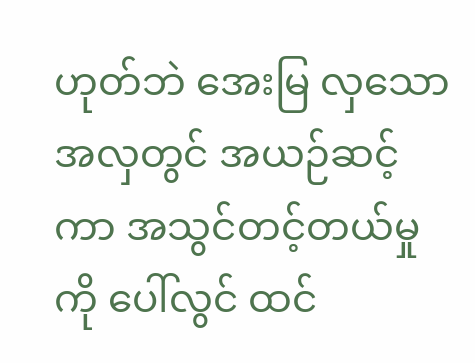ဟုတ်ဘဲ အေးမြ လှသော အလှတွင် အယဉ်ဆင့် ကာ အသွင်တင့်တယ်မှုကို ပေါ်လွင် ထင်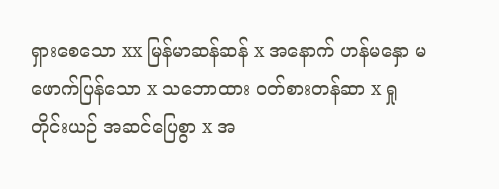ရှားစေသော xx မြန်မာဆန်ဆန် x အနောက် ဟန်မနှော မဖောက်ပြန်သော x သဘောထား ဝတ်စားတန်ဆာ x ရှုတိုင်းယဉ် အဆင်ပြေစွာ x အ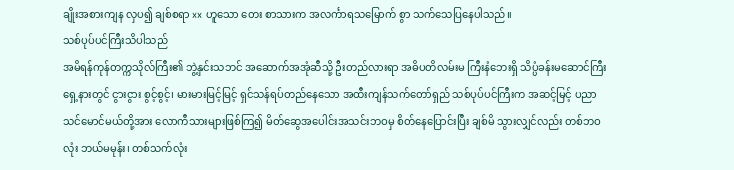ချိုးအစားကျန လှပ၍ ချစ်စရာ xx ဟူသော တေး စာသားက အလင်္ကာရသမြောက် စွာ သက်သေပြနေပါသည်။
သစ်ပုပ်ပင်ကြီးသိပါသည်
အမိရန်ကုန်တက္ကသိုလ်ကြီး၏ ဘွဲ့နှင်းသဘင် အဆောက်အအုံဆီသို့ ဦးတည်လားရာ အဓိပတိလမ်းမ ကြီးနံဘေးရှိ သိပ္ပံခန်းမဆောင်ကြီးရှေ့နားတွင် ငွားငွား စွင့်စွင့်၊ မားမားမြင့်မြင့် ရှင်သန်ရပ်တည်နေသော အထီးကျန်သက်တော်ရှည် သစ်ပုပ်ပင်ကြီးက အဆင့်မြင့် ပညာသင်မောင်မယ်တို့အား လောကီသားများဖြစ်ကြ၍ မိတ်ဆွေအပေါင်းအသင်းဘဝမှ စိတ်နေပြောင်းပြီး ချစ်မိ သွားလျှင်လည်း တစ်ဘဝလုံး ဘယ်မမုန်း၊ တစ်သက်လုံး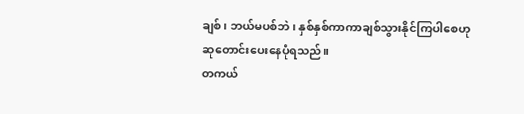ချစ်၊ ဘယ်မပစ်ဘဲ၊ နှစ်နှစ်ကာကာချစ်သွားနိုင်ကြပါစေဟု ဆုတောင်းပေးနေပုံရသည်။
တကယ်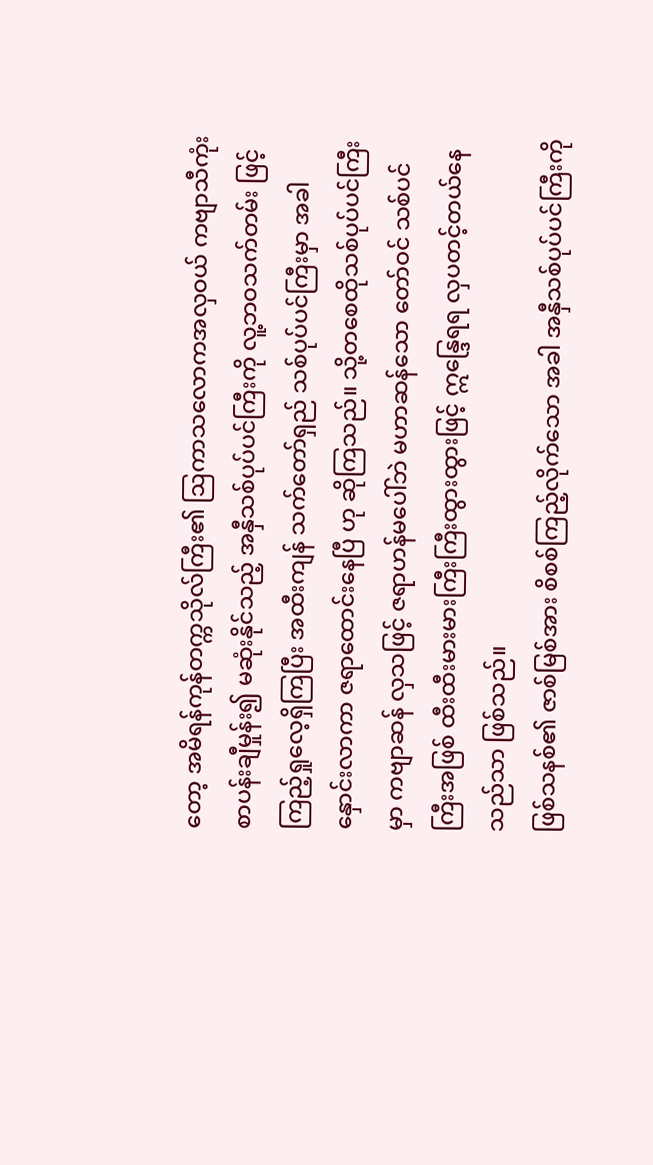တော့ အမိရန်ကုန်တက္ကသိုလ်ကြီး၏ ဩကာသလောကအလှဝယ် ကဗျာသီကုံး စာပန်းချီမှုန်း၍ မဆုံးနိုင်သည့် အနှီသစ်ပုပ်ပင်ကြီးကို လူ့ဘဝသက်တမ်း ဖြင့် ကြည့်ရှုလေ့ရှိကြပြီး အထီးကျန် သက်တော်ရှည် သစ်ပုပ်ပင်ကြီးမှာ အခါနှောင်းလာကာ ဇရာထောင်းနေပြီ ဟု ဆိုကြသည်။ သို့တစေထိုသစ်ပုပ်ပင်ကြီးမှာ ကဗျာဆန် လှသဖြင့် ဇရာဟန်မပေါ်ဘဲ မဟာဆန်သော တော်ဝင် သစ်ပင်ကြီးအဖြစ် ထီးထီးမားမားကြီးကြီးထွားထွားဖြင့် ဣန္ဒြေရရ လှပတင့်တယ်နေသည်သာ ဖြစ်သည်။
ဖြစ်သနစ်၏ ဇာစ်မြစ်အား စိစစ်ကြည့်လိုက်သော အခါ အနှီသစ်ပုပ်ပင်ကြီးကို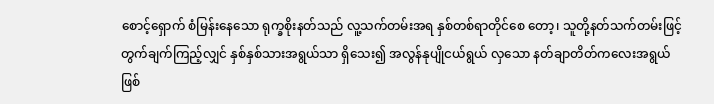စောင့်ရှောက် စံမြန်းနေသော ရုက္ခစိုးနတ်သည် လူ့သက်တမ်းအရ နှစ်တစ်ရာတိုင်စေ တော့၊ သူတို့နတ်သက်တမ်းဖြင့် တွက်ချက်ကြည့်လျှင် နှစ်နှစ်သားအရွယ်သာ ရှိသေး၍ အလွန်နုပျိုငယ်ရွယ် လှသော နတ်ချာတိတ်ကလေးအရွယ် ဖြစ်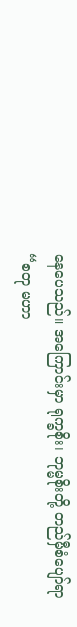နေပေသည်။ အကြောင်းမှာ ရုက္ခစိုး၊ ဘုမ္မစိုးတို့ တည်မှီစံပျော်ရာ “စတု မဟာ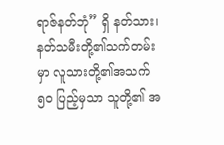ရာဇ်နတ်ဘုံ” ရှိ နတ်သား၊ နတ်သမီးတို့၏သက်တမ်း မှာ လူသားတို့၏အသက် ၅၀ ပြည့်မှသာ သူတို့၏ အ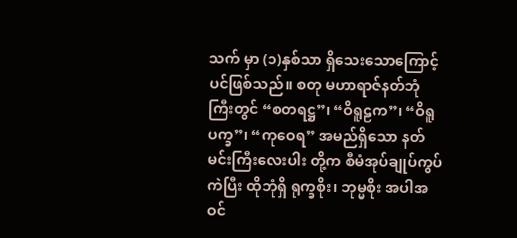သက် မှာ (၁)နှစ်သာ ရှိသေးသောကြောင့်ပင်ဖြစ်သည်။ စတု မဟာရာဇ်နတ်ဘုံကြီးတွင် “စတရဋ္ဌ”၊ “ဝိရူဠက”၊ “ဝိရူပက္ခ”၊ “ကုဝေရ” အမည်ရှိသော နတ်မင်းကြီးလေးပါး တို့က စီမံအုပ်ချုပ်ကွပ်ကဲပြီး ထိုဘုံရှိ ရုက္ခစိုး၊ ဘုမ္မစိုး အပါအဝင်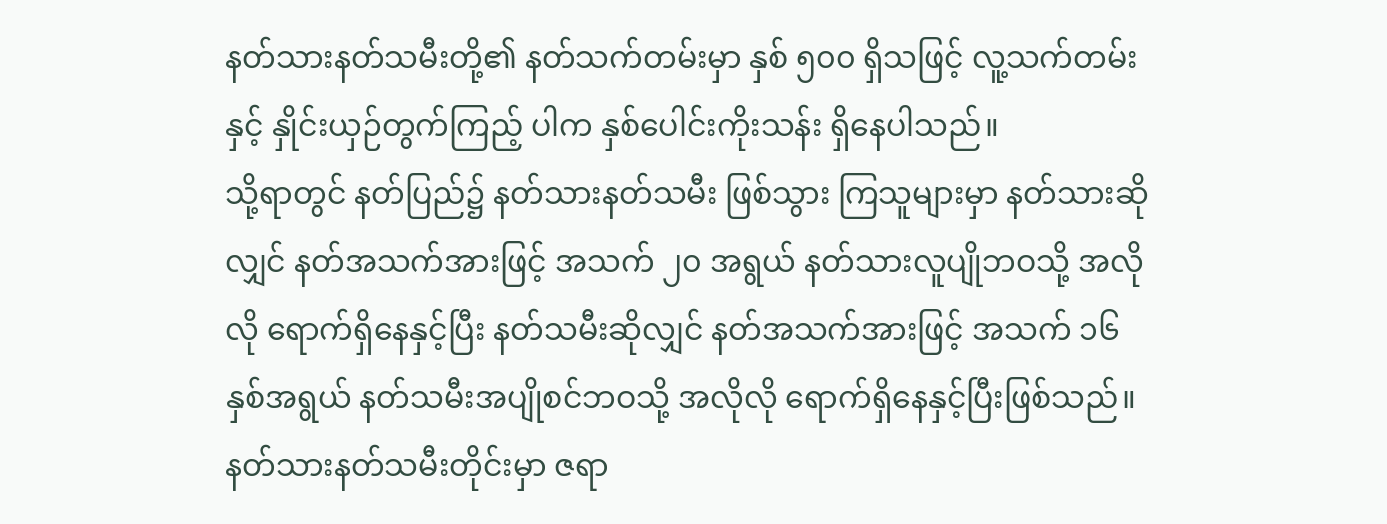နတ်သားနတ်သမီးတို့၏ နတ်သက်တမ်းမှာ နှစ် ၅၀၀ ရှိသဖြင့် လူ့သက်တမ်းနှင့် နှိုင်းယှဉ်တွက်ကြည့် ပါက နှစ်ပေါင်းကိုးသန်း ရှိနေပါသည်။
သို့ရာတွင် နတ်ပြည်၌ နတ်သားနတ်သမီး ဖြစ်သွား ကြသူများမှာ နတ်သားဆိုလျှင် နတ်အသက်အားဖြင့် အသက် ၂၀ အရွယ် နတ်သားလူပျိုဘဝသို့ အလိုလို ရောက်ရှိနေနှင့်ပြီး နတ်သမီးဆိုလျှင် နတ်အသက်အားဖြင့် အသက် ၁၆ နှစ်အရွယ် နတ်သမီးအပျိုစင်ဘဝသို့ အလိုလို ရောက်ရှိနေနှင့်ပြီးဖြစ်သည်။ နတ်သားနတ်သမီးတိုင်းမှာ ဇရာ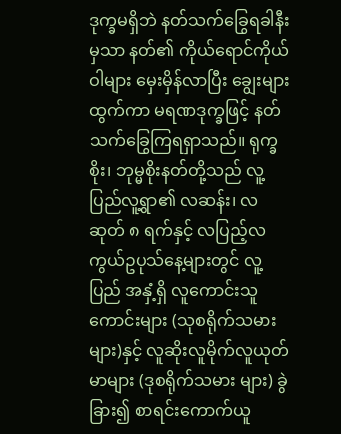ဒုက္ခမရှိဘဲ နတ်သက်ခြွေရခါနီးမှသာ နတ်၏ ကိုယ်ရောင်ကိုယ်ဝါများ မှေးမှိန်လာပြီး ချွေးများထွက်ကာ မရဏဒုက္ခဖြင့် နတ်သက်ခြွေကြရရှာသည်။ ရုက္ခစိုး၊ ဘုမ္မစိုးနတ်တို့သည် လူ့ပြည်လူ့ရွာ၏ လဆန်း၊ လဆုတ် ၈ ရက်နှင့် လပြည့်လကွယ်ဥပုသ်နေ့များတွင် လူ့ပြည် အနှံ့ရှိ လူကောင်းသူကောင်းများ (သုစရိုက်သမားများ)နှင့် လူဆိုးလူမိုက်လူယုတ်မာများ (ဒုစရိုက်သမား များ) ခွဲခြား၍ စာရင်းကောက်ယူ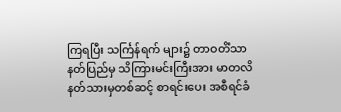ကြရပြီး သင်္ကြန်ရက် များ၌ တာဝတိံသာနတ်ပြည်မှ သိကြားမင်းကြီးအား မာတလိနတ်သားမှတစ်ဆင့် စာရင်းပေး အစီရင်ခံ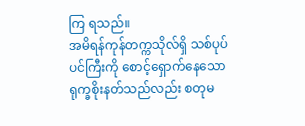ကြ ရသည်။
အမိရန်ကုန်တက္ကသိုလ်ရှိ သစ်ပုပ်ပင်ကြီးကို စောင့်ရှောက်နေသော ရုက္ခစိုးနတ်သည်လည်း စတုမ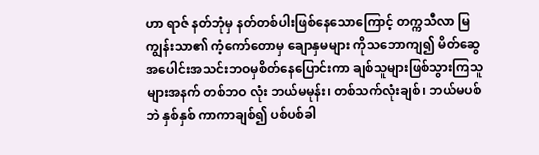ဟာ ရာဇ် နတ်ဘုံမှ နတ်တစ်ပါးဖြစ်နေသောကြောင့် တက္ကသီလာ မြကျွန်းသာ၏ ကံ့ကော်တောမှ ချောနှမများ ကိုသဘောကျ၍ မိတ်ဆွေအပေါင်းအသင်းဘဝမှစိတ်နေပြောင်းကာ ချစ်သူများဖြစ်သွားကြသူများအနက် တစ်ဘဝ လုံး ဘယ်မမုန်း၊ တစ်သက်လုံးချစ်၊ ဘယ်မပစ်ဘဲ နှစ်နှစ် ကာကာချစ်၍ ပစ်ပစ်ခါ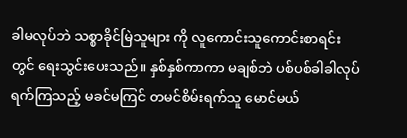ခါမလုပ်ဘဲ သစ္စာခိုင်မြဲသူများ ကို လူကောင်းသူကောင်းစာရင်းတွင် ရေးသွင်းပေးသည်။ နှစ်နှစ်ကာကာ မချစ်ဘဲ ပစ်ပစ်ခါခါလုပ်ရက်ကြသည့် မခင်မကြင် တမင်စိမ်းရက်သူ မောင်မယ်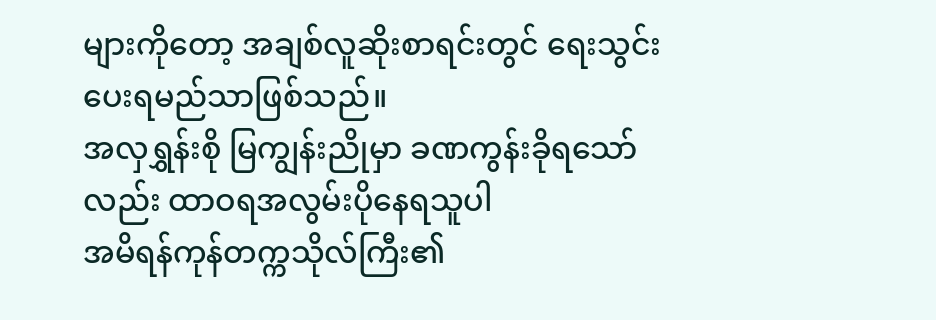များကိုတော့ အချစ်လူဆိုးစာရင်းတွင် ရေးသွင်းပေးရမည်သာဖြစ်သည်။
အလှရွှန်းစို မြကျွန်းညိုမှာ ခဏကွန်းခိုရသော်လည်း ထာဝရအလွမ်းပိုနေရသူပါ
အမိရန်ကုန်တက္ကသိုလ်ကြီး၏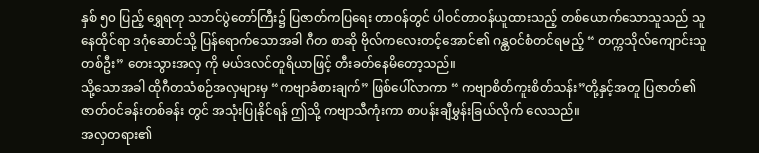နှစ် ၅၀ ပြည့် ရွှေရတု သဘင်ပွဲတော်ကြီး၌ ပြဇာတ်ကပြရေး တာဝန်တွင် ပါဝင်တာဝန်ယူထားသည့် တစ်ယောက်သောသူသည် သူနေထိုင်ရာ ဒဂုံဆောင်သို့ ပြန်ရောက်သောအခါ ဂီတ စာဆို ဗိုလ်ကလေးတင့်အောင်၏ ဂန္ထဝင်စံတင်ရမည့် “ တက္ကသိုလ်ကျောင်းသူတစ်ဦး” တေးသွားအလှ ကို မယ်ဒလင်တူရိယာဖြင့် တီးခတ်နေမိတော့သည်။
သို့သောအခါ ထိုဂီတသံစဉ်အလှများမှ “ကဗျာခံစားချက်” ဖြစ်ပေါ်လာကာ “ ကဗျာစိတ်ကူးစိတ်သန်း”တို့နှင့်အတူ ပြဇာတ်၏ ဇာတ်ဝင်ခန်းတစ်ခန်း တွင် အသုံးပြုနိုင်ရန် ဤသို့ ကဗျာသီကုံးကာ စာပန်းချီမွှန်းခြယ်လိုက် လေသည်။
အလှတရား၏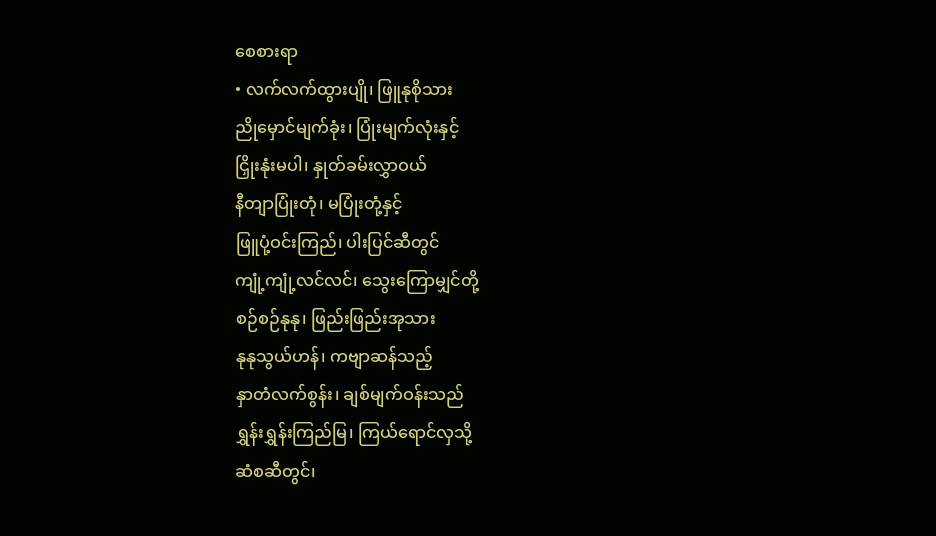စေစားရာ
• လက်လက်ထွားပျို၊ ဖြူနုစိုသား
ညိုမှောင်မျက်ခုံး၊ ပြုံးမျက်လုံးနှင့်
ငြှိုးနုံးမပါ၊ နှုတ်ခမ်းလွှာဝယ်
နီတျာပြုံးတုံ၊ မပြုံးတုံ့နှင့်
ဖြူပုံ့ဝင်းကြည်၊ ပါးပြင်ဆီတွင်
ကျုံ့ကျုံ့လင်လင်၊ သွေးကြောမျှင်တို့
စဉ်စဉ်နုနု၊ ဖြည်းဖြည်းအုသား
နုနုသွယ်ဟန်၊ ကဗျာဆန်သည့်
နှာတံလက်စွန်း၊ ချစ်မျက်ဝန်းသည်
ရွှန်းရွှန်းကြည်မြ၊ ကြယ်ရောင်လှသို့
ဆံစဆီတွင်၊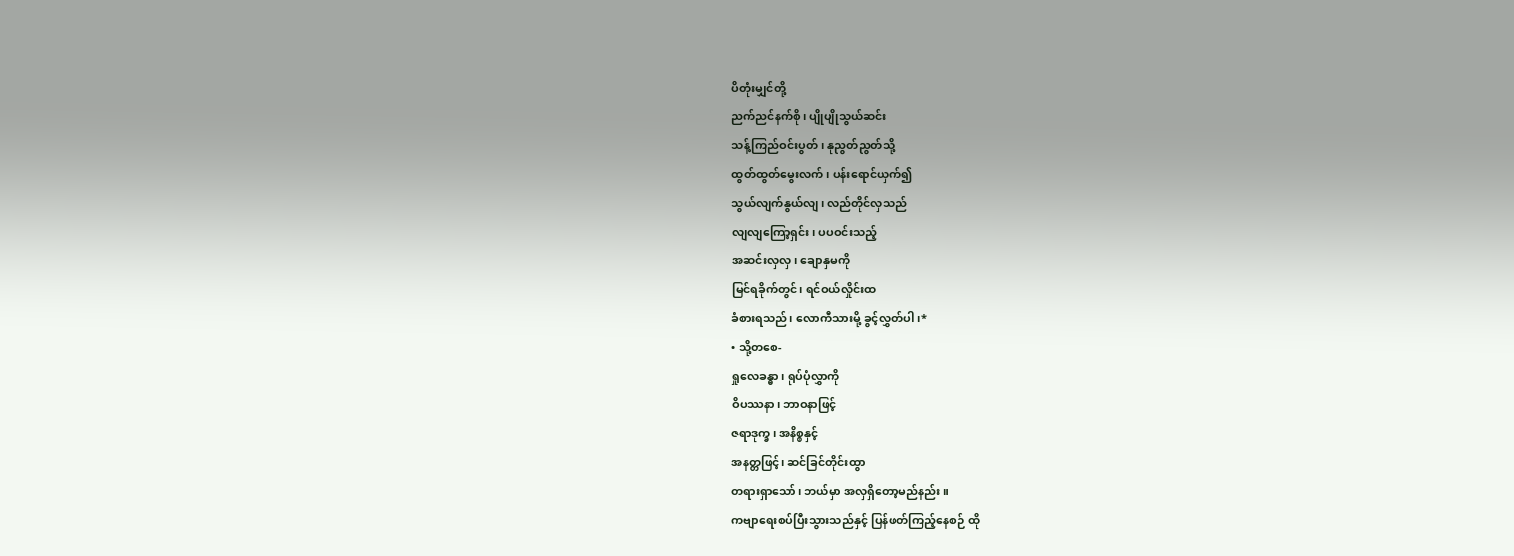ပိတုံးမျှင်တို့
ညက်ညင်နက်စို၊ ပျိုပျိုသွယ်ဆင်း
သန့်ကြည်ဝင်းပွတ်၊ နုညွတ်ညွတ်သို့
ထွတ်ထွတ်မွေးလက်၊ ပန်းရောင်ယှက်၍
သွယ်လျက်နွယ်လျ၊ လည်တိုင်လှသည်
လျလျကြော့ရှင်း၊ ပပဝင်းသည့်
အဆင်းလှလှ၊ ချောနှမကို
မြင်ရခိုက်တွင်၊ ရင်ဝယ်လှိုင်းထ
ခံစားရသည်၊ လောကီသားမို့ ခွင့်လွှတ်ပါ၊*
• သို့တစေ-
ရှုလေခန္ဓာ၊ ရုပ်ပုံလွှာကို
ဝိပဿနာ၊ ဘာဝနာဖြင့်
ဇရာဒုက္ခ၊ အနိစ္စနှင့်
အနတ္တဖြင့်၊ ဆင်ခြင်တိုင်းထွာ
တရားရှာသော်၊ ဘယ်မှာ အလှရှိတော့မည်နည်း။
ကဗျာရေးစပ်ပြီးသွားသည်နှင့် ပြန်ဖတ်ကြည့်နေစဉ် ထို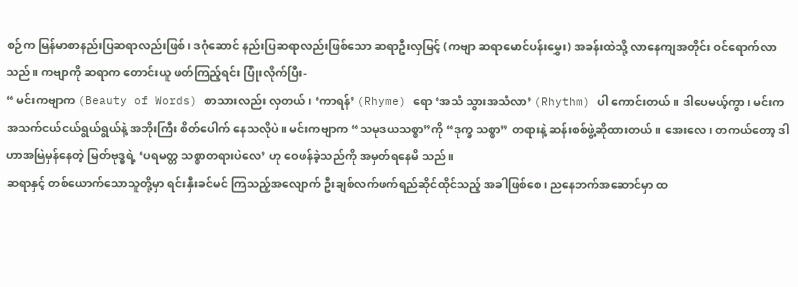စဉ်က မြန်မာစာနည်းပြဆရာလည်းဖြစ်၊ ဒဂုံဆောင် နည်းပြဆရာလည်းဖြစ်သော ဆရာဦးလှမြင့် (ကဗျာ ဆရာမောင်ပန်းမွှေး) အခန်းထဲသို့ လာနေကျအတိုင်း ဝင်ရောက်လာသည်။ ကဗျာကို ဆရာက တောင်းယူ ဖတ်ကြည့်ရင်း ပြုံးလိုက်ပြီး-
“ မင်းကဗျာက (Beauty of Words) စာသားလည်း လှတယ်၊ ‘ကာရန်’ (Rhyme) ရော ‘အသံ သွားအသံလာ’ (Rhythm) ပါ ကောင်းတယ်။ ဒါပေမယ့်ကွာ၊ မင်းက အသက်ငယ်ငယ်ရွယ်ရွယ်နဲ့ အဘိုးကြီး စိတ်ပေါက် နေသလိုပဲ။ မင်းကဗျာက “သမုဒယသစ္စာ”ကို “ဒုက္ခ သစ္စာ” တရားနဲ့ ဆန်းစစ်ဖွဲ့ဆိုထားတယ်။ အေးလေ၊ တကယ်တော့ ဒါဟာအမြဲမှန်နေတဲ့ မြတ်ဗုဒ္ဓရဲ့ ‘ပရမတ္တ သစ္စာတရားပဲလေ’ ဟု ဝေဖန်ခဲ့သည်ကို အမှတ်ရနေမိ သည်။
ဆရာနှင့် တစ်ယောက်သောသူတို့မှာ ရင်းနှီးခင်မင် ကြသည့်အလျောက် ဦးချစ်လက်ဖက်ရည်ဆိုင်ထိုင်သည့် အခါဖြစ်စေ၊ ညနေဘက်အဆောင်မှာ ထ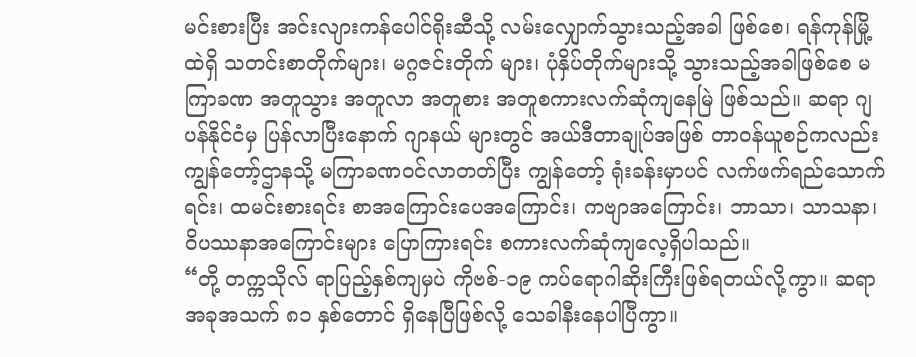မင်းစားပြီး အင်းလျားကန်ပေါင်ရိုးဆီသို့ လမ်းလျှောက်သွားသည့်အခါ ဖြစ်စေ၊ ရန်ကုန်မြို့ထဲရှိ သတင်းစာတိုက်များ၊ မဂ္ဂဇင်းတိုက် များ၊ ပုံနှိပ်တိုက်များသို့ သွားသည့်အခါဖြစ်စေ မကြာခဏ အတူသွား အတူလာ အတူစား အတူစကားလက်ဆုံကျနေမြဲ ဖြစ်သည်။ ဆရာ ဂျပန်နိုင်ငံမှ ပြန်လာပြီးနောက် ဂျာနယ် များတွင် အယ်ဒီတာချုပ်အဖြစ် တာဝန်ယူစဉ်ကလည်း ကျွန်တော့်ဌာနသို့ မကြာခဏဝင်လာတတ်ပြီး ကျွန်တော့် ရုံးခန်းမှာပင် လက်ဖက်ရည်သောက်ရင်း၊ ထမင်းစားရင်း စာအကြောင်းပေအကြောင်း၊ ကဗျာအကြောင်း၊ ဘာသာ၊ သာသနာ၊ ဝိပဿနာအကြောင်းများ ပြောကြားရင်း စကားလက်ဆုံကျလေ့ရှိပါသည်။
“တို့ တက္ကသိုလ် ရာပြည့်နှစ်ကျမှပဲ ကိုဗစ်-၁၉ ကပ်ရောဂါဆိုးကြီးဖြစ်ရတယ်လို့ကွာ။ ဆရာ အခုအသက် ၈၁ နှစ်တောင် ရှိနေပြီဖြစ်လို့ သေခါနီးနေပါပြီကွာ။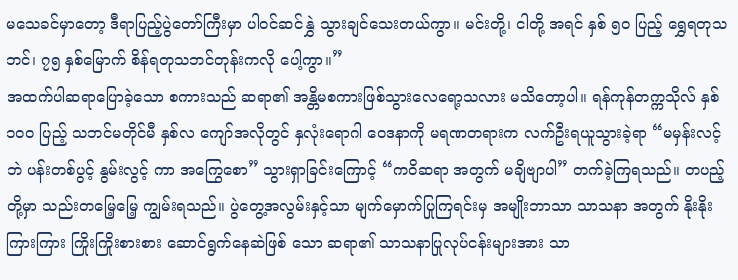မသေခင်မှာတော့ ဒီရာပြည့်ပွဲတော်ကြီးမှာ ပါဝင်ဆင်နွှဲ သွားချင်သေးတယ်ကွာ။ မင်းတို့၊ ငါတို့ အရင် နှစ် ၅၀ ပြည့် ရွှေရတုသဘင်၊ ၇၅ နှစ်မြောက် စိန်ရတုသဘင်တုန်းကလို ပေါ့ကွာ။”
အထက်ပါဆရာပြောခဲ့သော စကားသည် ဆရာ၏ အန္တိမစကားဖြစ်သွားလေရော့သလား မသိတော့ပါ။ ရန်ကုန်တက္ကသိုလ် နှစ် ၁၀၀ ပြည့် သဘင်မတိုင်မီ နှစ်လ ကျော်အလိုတွင် နှလုံးရောဂါ ဝေဒနာကို မရဏတရားက လက်ဦးရယူသွားခဲ့ရာ “မမှန်းလင့်ဘဲ ပန်းတစ်ပွင့် နွမ်းလွင့် ကာ အကြွေစော” သွားရှာခြင်းကြောင့် “ကဝိဆရာ အတွက် မချိဗျာပါ” တက်ခဲ့ကြရသည်။ တပည့်တို့မှာ သည်းတမြေ့မြေ့ ကျွမ်းရသည်။ ပွဲတွေ့အလွမ်းနှင့်သာ မျက်မှောက်ပြုကြရင်းမှ အမျိုးဘာသာ သာသနာ အတွက် နိုးနိုးကြားကြား ကြိုးကြိုးစားစား ဆောင်ရွက်နေဆဲဖြစ် သော ဆရာ၏ သာသနာပြုလုပ်ငန်းများအား သာ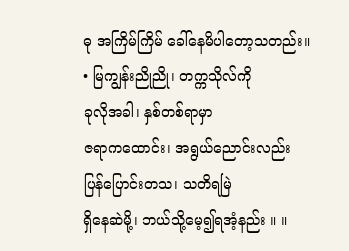ဓု အကြိမ်ကြိမ် ခေါ်နေမိပါတော့သတည်း။
• မြကျွန်းညိုညို၊ တက္ကသိုလ်ကို
ခုလိုအခါ၊ နှစ်တစ်ရာမှာ
ဇရာကထောင်း၊ အရွယ်ညောင်းလည်း
ပြန်ပြောင်းတသ၊ သတိရမြဲ
ရှိနေဆဲမို့၊ ဘယ်သို့မေ့၍ရအံ့နည်း ။ ။